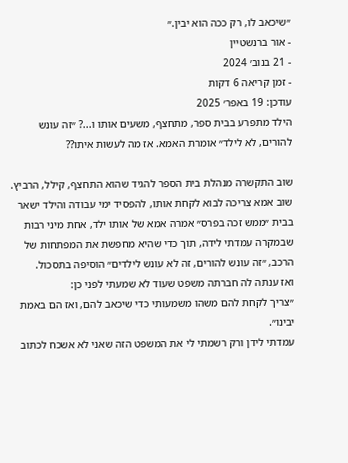״שיכאב לו, רק ככה הוא יבין.״
- אור ברנשטיין
- 21 בנוב׳ 2024
- זמן קריאה 6 דקות
עודכן: 19 באפר׳ 2025
הילד מתפרע בבית ספר, מתחצף, משעים אותו ו...? ״זה עונש להורים, לא לילד״ אומרת האמא. אז מה לעשות איתו??

שוב התקשרה מנהלת בית הספר להגיד שהוא התחצף, קילל, הרביץ. שוב אמא צריכה לבוא לקחת אותו, להפסיד ימי עבודה והילד ישאר בבית ״ממש זכה בפרס״ אמרה אמא של אותו ילד, אחת מיני רבות שבמקרה עמדתי לידה, תוך כדי שהיא מחפשת את המפתחות של הרכב, ״זה עונש להורים, זה לא עונש לילדים״ הוסיפה בתסכול.
ואז ענתה לה חברתה משפט שעוד לא שמעתי לפני כן:
״צריך לקחת להם משהו משמעותי כדי שיכאב להם, ואז הם באמת יבינו״.
עמדתי לידן ורק רשמתי לי את המשפט הזה שאני לא אשכח לכתוב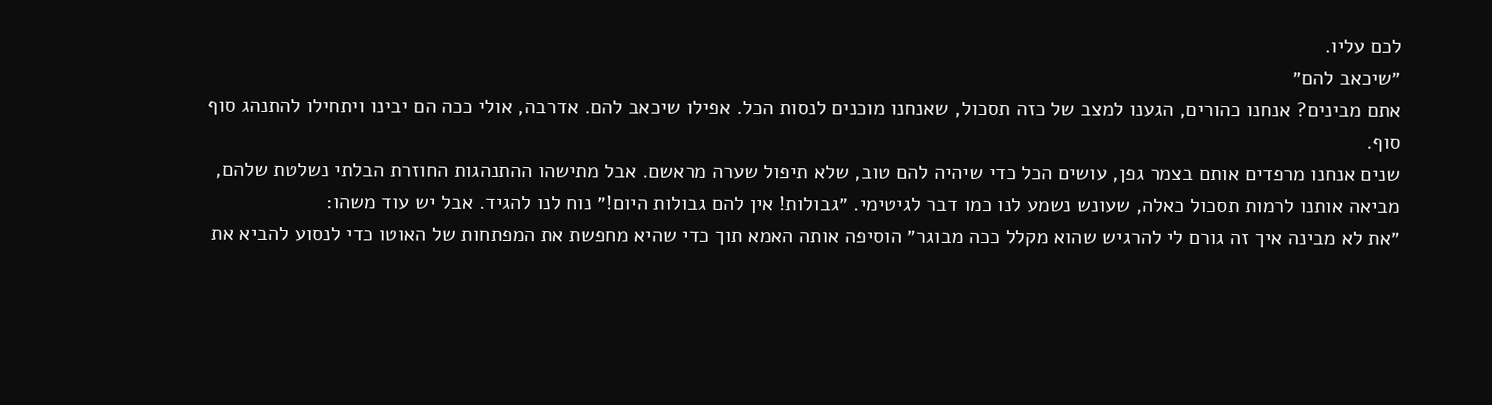לכם עליו.
״שיכאב להם״
אתם מבינים? אנחנו כהורים, הגענו למצב של כזה תסכול, שאנחנו מוכנים לנסות הכל. אפילו שיכאב להם. אדרבה, אולי ככה הם יבינו ויתחילו להתנהג סוף סוף.
שנים אנחנו מרפדים אותם בצמר גפן, עושים הכל כדי שיהיה להם טוב, שלא תיפול שערה מראשם. אבל מתישהו ההתנהגות החוזרת הבלתי נשלטת שלהם, מביאה אותנו לרמות תסכול כאלה, שעונש נשמע לנו כמו דבר לגיטימי. ״גבולות! אין להם גבולות היום!״ נוח לנו להגיד. אבל יש עוד משהו:
״את לא מבינה איך זה גורם לי להרגיש שהוא מקלל ככה מבוגר״ הוסיפה אותה האמא תוך כדי שהיא מחפשת את המפתחות של האוטו כדי לנסוע להביא את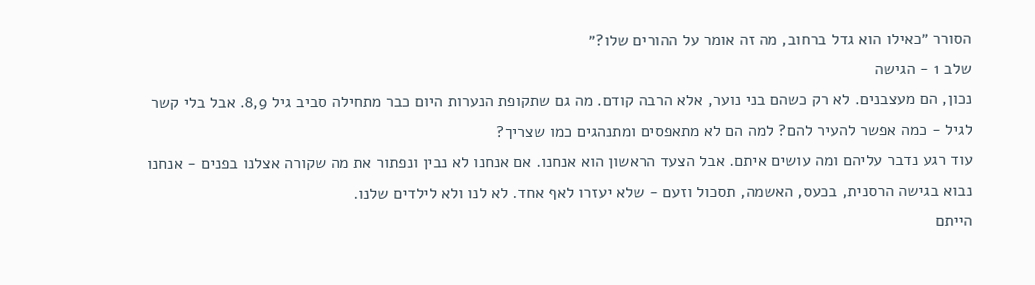הסורר ״כאילו הוא גדל ברחוב, מה זה אומר על ההורים שלו?״
שלב 1 - הגישה
נכון, הם מעצבנים. לא רק כשהם בני נוער, אלא הרבה קודם. מה גם שתקופת הנערות היום כבר מתחילה סביב גיל 8,9. אבל בלי קשר לגיל - כמה אפשר להעיר להם? למה הם לא מתאפסים ומתנהגים כמו שצריך?
עוד רגע נדבר עליהם ומה עושים איתם. אבל הצעד הראשון הוא אנחנו. אם אנחנו לא נבין ונפתור את מה שקורה אצלנו בפנים - אנחנו נבוא בגישה הרסנית, בכעס, האשמה, תסכול וזעם - שלא יעזרו לאף אחד. לא לנו ולא לילדים שלנו.
הייתם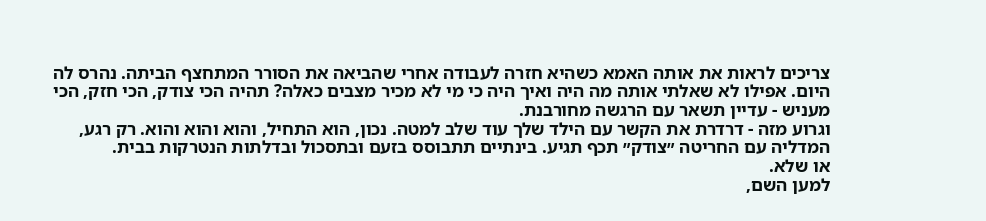צריכים לראות את אותה האמא כשהיא חזרה לעבודה אחרי שהביאה את הסורר המתחצף הביתה. נהרס לה היום. אפילו לא שאלתי אותה מה היה ואיך היה כי מי לא מכיר מצבים כאלה? תהיה הכי צודק, הכי חזק, הכי מעניש - עדיין תשאר עם הרגשה מחורבנת.
וגרוע מזה - דרדרת את הקשר עם הילד שלך עוד שלב למטה. נכון, הוא התחיל, והוא והוא והוא. רק רגע, המדליה עם החריטה ״צודק״ תכף תגיע. בינתיים תתבוסס בזעם ובתסכול ובדלתות הנטרקות בבית.
או שלא.
למען השם,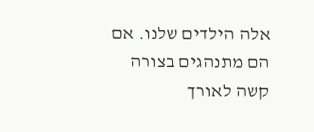אלה הילדים שלנו. אם הם מתנהגים בצורה קשה לאורך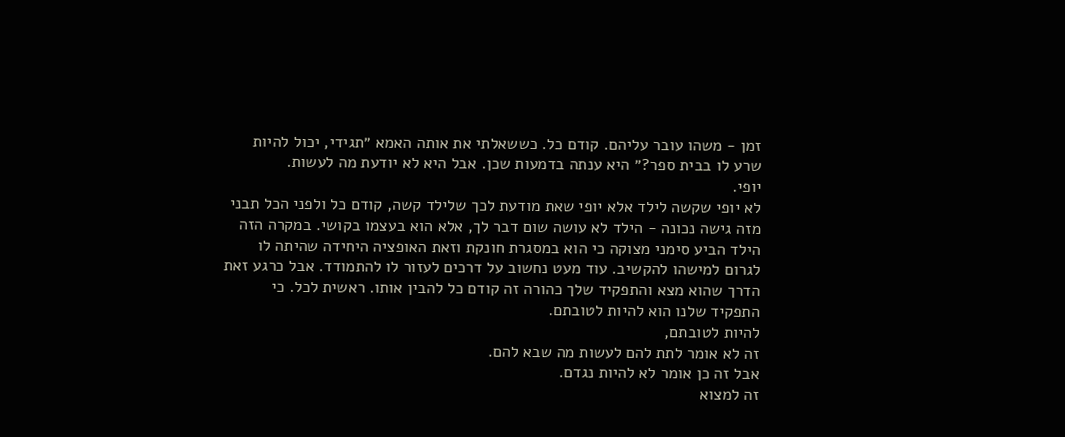זמן - משהו עובר עליהם. קודם כל. כששאלתי את אותה האמא ״תגידי, יכול להיות שרע לו בבית ספר?״ היא ענתה בדמעות שכן. אבל היא לא יודעת מה לעשות.
יופי.
לא יופי שקשה לילד אלא יופי שאת מודעת לכך שלילד קשה, קודם כל ולפני הכל תבני מזה גישה נכונה - הילד לא עושה שום דבר לך, אלא הוא בעצמו בקושי. במקרה הזה הילד הביע סימני מצוקה כי הוא במסגרת חונקת וזאת האופציה היחידה שהיתה לו לגרום למישהו להקשיב. עוד מעט נחשוב על דרכים לעזור לו להתמודד. אבל כרגע זאת הדרך שהוא מצא והתפקיד שלך כהורה זה קודם כל להבין אותו. ראשית לכל. כי התפקיד שלנו הוא להיות לטובתם.
להיות לטובתם,
זה לא אומר לתת להם לעשות מה שבא להם.
אבל זה כן אומר לא להיות נגדם.
זה למצוא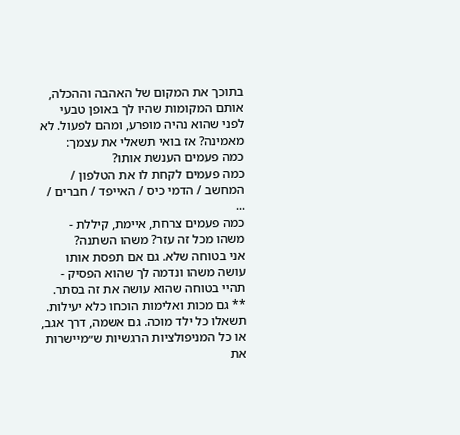בתוכך את המקום של האהבה וההכלה, אותם המקומות שהיו לך באופן טבעי לפני שהוא נהיה מופרע, ומהם לפעול. לא מאמינה? אז בואי תשאלי את עצמך:
כמה פעמים הענשת אותו?
כמה פעמים לקחת לו את הטלפון / המחשב / הדמי כיס / האייפד / חברים / ...
כמה פעמים צרחת, איימת, קיללת -
משהו מכל זה עזר? משהו השתנה?
אני בטוחה שלא. גם אם תפסת אותו עושה משהו ונדמה לך שהוא הפסיק - תהיי בטוחה שהוא עושה את זה בסתר.
** גם מכות ואלימות הוכחו כלא יעילות. תשאלו כל ילד מוכה. גם אשמה, דרך אגב, או כל המניפולציות הרגשיות ש״מיישרות את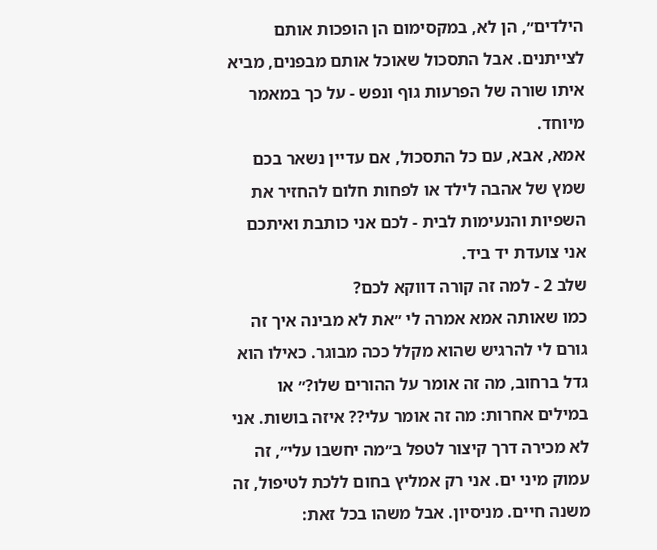הילדים״, הן לא, במקסימום הן הופכות אותם לצייתנים. אבל התסכול שאוכל אותם מבפנים, מביא איתו שורה של הפרעות גוף ונפש - על כך במאמר מיוחד.
אמא, אבא, עם כל התסכול, אם עדיין נשאר בכם שמץ של אהבה לילד או לפחות חלום להחזיר את השפיות והנעימות לבית - לכם אני כותבת ואיתכם אני צועדת יד ביד.
שלב 2 - למה זה קורה דווקא לכם?
כמו שאותה אמא אמרה לי ״את לא מבינה איך זה גורם לי להרגיש שהוא מקלל ככה מבוגר. כאילו הוא גדל ברחוב, מה זה אומר על ההורים שלו?״ או במילים אחרות: מה זה אומר עלי?? איזה בושות. אני לא מכירה דרך קיצור לטפל ב״מה יחשבו עלי״, זה עמוק מיני ים. אני רק אמליץ בחום ללכת לטיפול, זה משנה חיים. מניסיון. אבל משהו בכל זאת: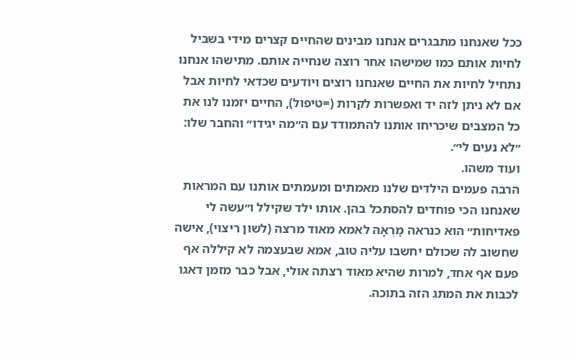ככל שאנחנו מתבגרים אנחנו מבינים שהחיים קצרים מידי בשביל לחיות אותם כמו שמישהו אחר רוצה שנחייה אותם. מתישהו אנחנו נתחיל לחיות את החיים שאנחנו רוצים ויודעים שכדאי לחיות אבל אם לא ניתן לזה יד ואפשרות לקרות (=טיפול), החיים יזמנו לנו את כל המצבים שיכריחו אותנו להתמודד עם ה״מה יגידו״ והחבר שלו: ״לא נעים לי״.
ועוד משהו.
הרבה פעמים הילדים שלנו מאמתים ומעמתים אותנו עם המראות שאנחנו הכי פוחדים להסתכל בהן. אותו ילד שקילל ו״עשה לי פאדיחות״ הוא כנראה מַרְאָה לאמא מאוד מרצה (לשון ריצוי), אישה שחשוב לה שכולם יחשבו עליה טוב, אמא שבעצמה לא קיללה אף פעם אף אחד, למרות שהיא מאוד רצתה אולי, אבל כבר מזמן דאגו לכבות את המתג הזה בתוכה.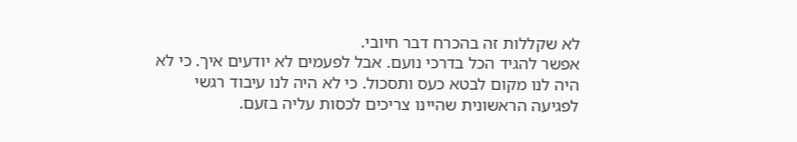לא שקללות זה בהכרח דבר חיובי.
אפשר להגיד הכל בדרכי נועם. אבל לפעמים לא יודעים איך. כי לא היה לנו מקום לבטא כעס ותסכול. כי לא היה לנו עיבוד רגשי לפגיעה הראשונית שהיינו צריכים לכסות עליה בזעם.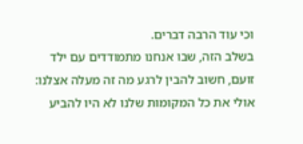וכי עוד הרבה דברים.
בשלב הזה, שבו אנחנו מתמודדים עם ילד זועם, חשוב להבין לרגע מה זה מעלה אצלנו: אולי את כל המקומות שלנו לא היו להביע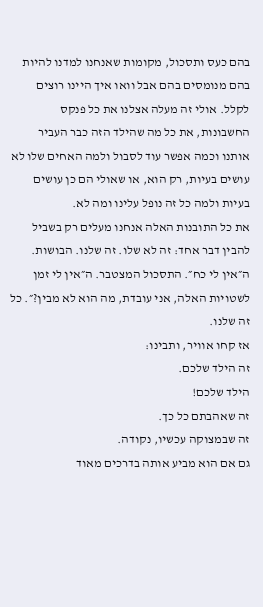בהם כעס ותסכול, מקומות שאנחנו למדנו להיות בהם מנומסים בהם אבל וואו איך היינו רוצים לקלל. אולי זה מעלה אצלנו את כל פנקס החשבונות, את כל מה שהילד הזה כבר העביר אותנו וכמה אפשר עוד לסבול ולמה האחים שלו לא עושים בעיות, רק הוא, או שאולי הם כן עושים בעיות ולמה כל זה נופל עלינו ומה לא.
את כל התובנות האלה אנחנו מעלים רק בשביל להבין דבר אחד: זה לא שלו. זה שלנו. הבושות. ה״אין לי כח״. התסכול המצטבר. ה״אין לי זמן לשטויות האלה, אני עובדת, מה הוא לא מבין?״. כל זה שלנו.
אז קחו אוויר, ותבינו:
זה הילד שלכם.
הילד שלכם!
זה שאהבתם כל כך.
זה שבמצוקה עכשיו, נקודה.
גם אם הוא מביע אותה בדרכים מאוד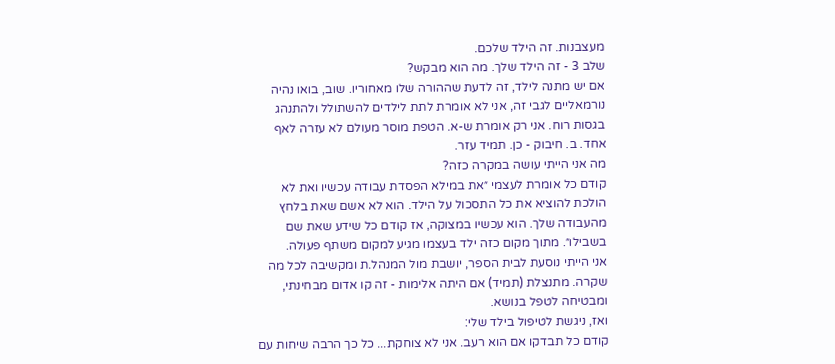מעצבנות. זה הילד שלכם.
שלב 3 - זה הילד שלך. מה הוא מבקש?
אם יש מתנה לילד, זה לדעת שההורה שלו מאחוריו. שוב, בואו נהיה נורמאליים לגבי זה, אני לא אומרת לתת לילדים להשתולל ולהתנהג בגסות רוח. אני רק אומרת ש-א. הטפת מוסר מעולם לא עזרה לאף אחד. ב. חיבוק - כן. תמיד עזר.
מה אני הייתי עושה במקרה כזה?
קודם כל אומרת לעצמי ״את במילא הפסדת עבודה עכשיו ואת לא הולכת להוציא את כל התסכול על הילד. הוא לא אשם שאת בלחץ מהעבודה שלך. הוא עכשיו במצוקה, אז קודם כל שידע שאת שם בשבילו״. מתוך מקום כזה ילד בעצמו מגיע למקום משתף פעולה.
אני הייתי נוסעת לבית הספר, יושבת מול המנהל.ת ומקשיבה לכל מה שקרה. מתנצלת (תמיד) אם היתה אלימות - זה קו אדום מבחינתי, ומבטיחה לטפל בנושא.
ואז, ניגשת לטיפול בילד שלי:
קודם כל תבדקו אם הוא רעב. אני לא צוחקת... כל כך הרבה שיחות עם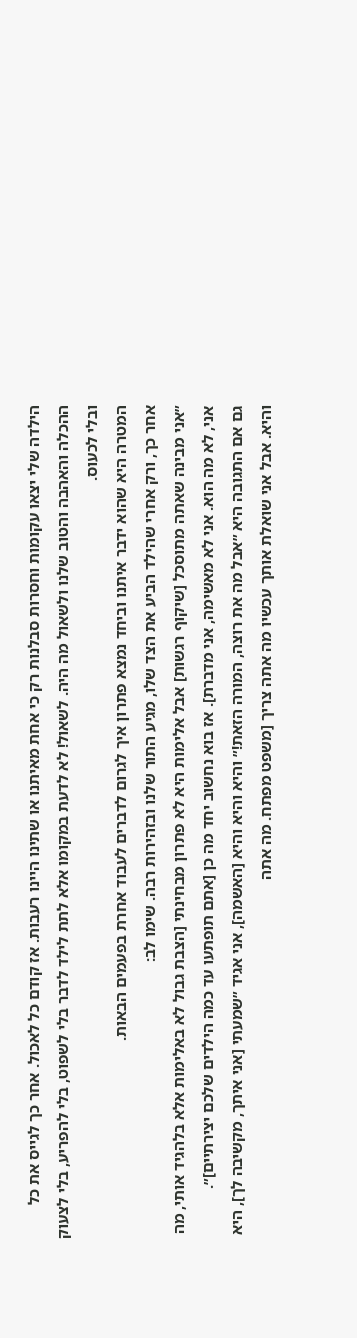הילדה שלי יצאו עקומות וחסרות סבלנות רק כי אחת מאיתנו או שתינו היינו רעבות. אז קודם כל לאכול. אחר כך לגייס את כל ההכלה והאהבה והטוב שלנו ולשאול מה היה. לשאול! לא לדעת במקומו אלא לתת לילד לדבר בלי לשפוט, בלי להפריע, בלי לצעוק ובלי לכעוס.
המטרה היא שהוא ידבר איתנו וביחד נמצא פתרון איך לגרום לדברים לעבוד אחרת בפעמים הבאות.
אחר כך, ורק אחרי שהילד הביע את הצד שלו, מגיע התור שלנו ובזהירות רבה. שימו לב:
״אני מבינה שאתה מתוסכל [שיקוף רגשות] אבל אלימות היא לא פתרון מבחינתי [הצבת גבול לא באלימות אלא בלהגיד אותי, מה אני, לא מה הוא. אני לא מאשימה, אני מדברת]. אז בוא נחשוב יחד מה כן [אתם תופתעו עד כמה הילדים שלכם יצירתיים]״.
גם אם התגובה היא ״אבל מה את רוצה, המורה הזאת!״ והיא והיא והיא [האשמה], אני אגיד ״שמעתי [אני איתך, מקשיבה לך], היא והיא. אבל אני שואלת אותך עכשיו מה אתה צריך [משפט מפתח. מה אתה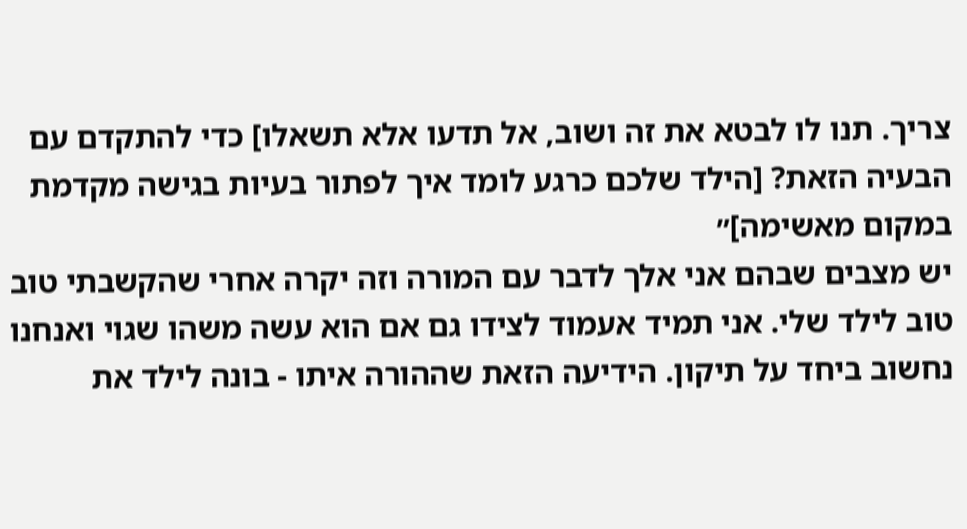צריך. תנו לו לבטא את זה ושוב, אל תדעו אלא תשאלו] כדי להתקדם עם הבעיה הזאת? [הילד שלכם כרגע לומד איך לפתור בעיות בגישה מקדמת במקום מאשימה]״
יש מצבים שבהם אני אלך לדבר עם המורה וזה יקרה אחרי שהקשבתי טוב טוב לילד שלי. אני תמיד אעמוד לצידו גם אם הוא עשה משהו שגוי ואנחנו נחשוב ביחד על תיקון. הידיעה הזאת שההורה איתו - בונה לילד את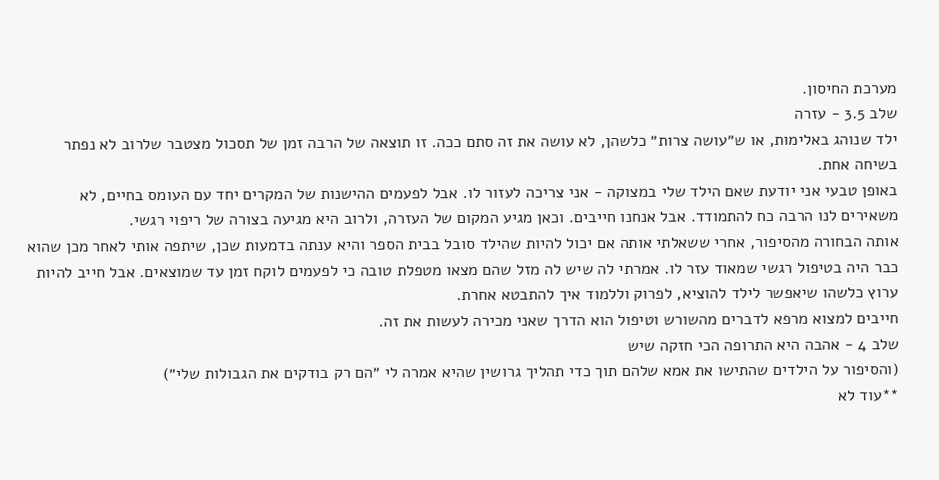מערכת החיסון.
שלב 3.5 - עזרה
ילד שנוהג באלימות, או ש״עושה צרות״ כלשהן, לא עושה את זה סתם ככה. זו תוצאה של הרבה זמן של תסכול מצטבר שלרוב לא נפתר בשיחה אחת.
באופן טבעי אני יודעת שאם הילד שלי במצוקה - אני צריכה לעזור לו. אבל לפעמים ההישנות של המקרים יחד עם העומס בחיים, לא משאירים לנו הרבה כח להתמודד. אבל אנחנו חייבים. וכאן מגיע המקום של העזרה, ולרוב היא מגיעה בצורה של ריפוי רגשי.
אותה הבחורה מהסיפור, אחרי ששאלתי אותה אם יכול להיות שהילד סובל בבית הספר והיא ענתה בדמעות שכן, שיתפה אותי לאחר מכן שהוא כבר היה בטיפול רגשי שמאוד עזר לו. אמרתי לה שיש לה מזל שהם מצאו מטפלת טובה כי לפעמים לוקח זמן עד שמוצאים. אבל חייב להיות ערוץ כלשהו שיאפשר לילד להוציא, לפרוק וללמוד איך להתבטא אחרת.
חייבים למצוא מרפא לדברים מהשורש וטיפול הוא הדרך שאני מכירה לעשות את זה.
שלב 4 - אהבה היא התרופה הכי חזקה שיש
(והסיפור על הילדים שהתישו את אמא שלהם תוך כדי תהליך גרושין שהיא אמרה לי ״הם רק בודקים את הגבולות שלי״)
**עוד לא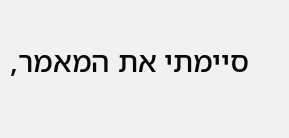סיימתי את המאמר,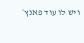ויש לו עוד פאנץ׳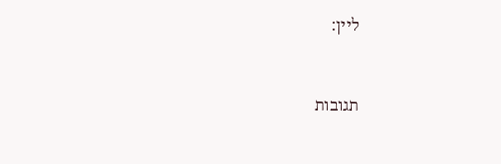ליין:



תגובות